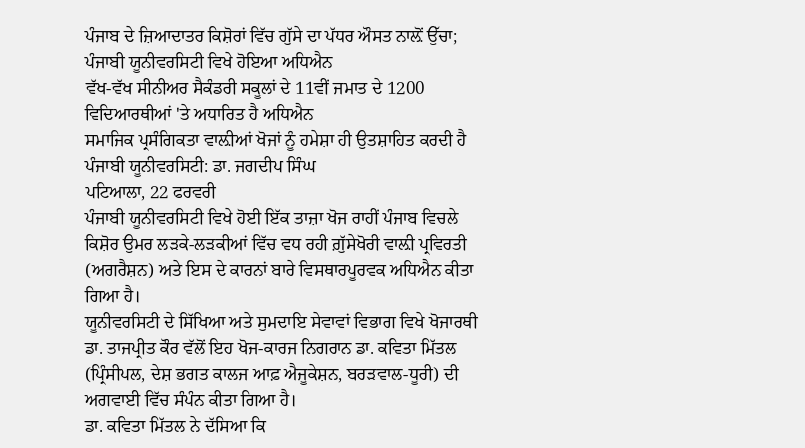ਪੰਜਾਬ ਦੇ ਜ਼ਿਆਦਾਤਰ ਕਿਸ਼ੋਰਾਂ ਵਿੱਚ ਗੁੱਸੇ ਦਾ ਪੱਧਰ ਔਸਤ ਨਾਲ਼ੋਂ ਉੱਚਾ; ਪੰਜਾਬੀ ਯੂਨੀਵਰਸਿਟੀ ਵਿਖੇ ਹੋਇਆ ਅਧਿਐਨ
ਵੱਖ-ਵੱਖ ਸੀਨੀਅਰ ਸੈਕੰਡਰੀ ਸਕੂਲਾਂ ਦੇ 11ਵੀਂ ਜਮਾਤ ਦੇ 1200 ਵਿਦਿਆਰਥੀਆਂ 'ਤੇ ਅਧਾਰਿਤ ਹੈ ਅਧਿਐਨ
ਸਮਾਜਿਕ ਪ੍ਰਸੰਗਿਕਤਾ ਵਾਲ਼ੀਆਂ ਖੋਜਾਂ ਨੂੰ ਹਮੇਸ਼ਾ ਹੀ ਉਤਸ਼ਾਹਿਤ ਕਰਦੀ ਹੈ ਪੰਜਾਬੀ ਯੂਨੀਵਰਸਿਟੀ: ਡਾ. ਜਗਦੀਪ ਸਿੰਘ
ਪਟਿਆਲਾ, 22 ਫਰਵਰੀ
ਪੰਜਾਬੀ ਯੂਨੀਵਰਸਿਟੀ ਵਿਖੇ ਹੋਈ ਇੱਕ ਤਾਜ਼ਾ ਖੋਜ ਰਾਹੀਂ ਪੰਜਾਬ ਵਿਚਲੇ ਕਿਸ਼ੋਰ ਉਮਰ ਲੜਕੇ-ਲੜਕੀਆਂ ਵਿੱਚ ਵਧ ਰਹੀ ਗ਼ੁੱਸੇਖੋਰੀ ਵਾਲ਼ੀ ਪ੍ਰਵਿਰਤੀ (ਅਗਰੈਸ਼ਨ) ਅਤੇ ਇਸ ਦੇ ਕਾਰਨਾਂ ਬਾਰੇ ਵਿਸਥਾਰਪੂਰਵਕ ਅਧਿਐਨ ਕੀਤਾ ਗਿਆ ਹੈ।
ਯੂਨੀਵਰਸਿਟੀ ਦੇ ਸਿੱਖਿਆ ਅਤੇ ਸੁਮਦਾਇ ਸੇਵਾਵਾਂ ਵਿਭਾਗ ਵਿਖੇ ਖੋਜਾਰਥੀ ਡਾ. ਤਾਜਪ੍ਰੀਤ ਕੌਰ ਵੱਲੋਂ ਇਹ ਖੋਜ-ਕਾਰਜ ਨਿਗਰਾਨ ਡਾ. ਕਵਿਤਾ ਮਿੱਤਲ (ਪ੍ਰਿੰਸੀਪਲ, ਦੇਸ਼ ਭਗਤ ਕਾਲਜ ਆਫ਼ ਐਜੂਕੇਸ਼ਨ, ਬਰੜਵਾਲ-ਧੂਰੀ) ਦੀ ਅਗਵਾਈ ਵਿੱਚ ਸੰਪੰਨ ਕੀਤਾ ਗਿਆ ਹੈ।
ਡਾ. ਕਵਿਤਾ ਮਿੱਤਲ ਨੇ ਦੱਸਿਆ ਕਿ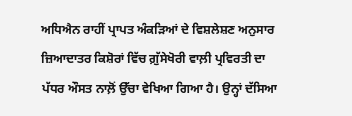ਅਧਿਐਨ ਰਾਹੀਂ ਪ੍ਰਾਪਤ ਅੰਕੜਿਆਂ ਦੇ ਵਿਸ਼ਲੇਸ਼ਣ ਅਨੁਸਾਰ ਜ਼ਿਆਦਾਤਰ ਕਿਸ਼ੋਰਾਂ ਵਿੱਚ ਗ਼ੁੱਸੇਖੋਰੀ ਵਾਲ਼ੀ ਪ੍ਰਵਿਰਤੀ ਦਾ ਪੱਧਰ ਔਸਤ ਨਾਲ਼ੋਂ ਉੱਚਾ ਵੇਖਿਆ ਗਿਆ ਹੈ। ਉਨ੍ਹਾਂ ਦੱਸਿਆ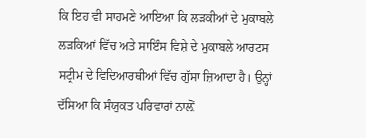ਕਿ ਇਹ ਵੀ ਸਾਹਮਣੇ ਆਇਆ ਕਿ ਲੜਕੀਆਂ ਦੇ ਮੁਕਾਬਲੇ ਲੜਕਿਆਂ ਵਿੱਚ ਅਤੇ ਸਾਇੰਸ ਵਿਸ਼ੇ ਦੇ ਮੁਕਾਬਲੇ ਆਰਟਸ ਸਟ੍ਰੀਮ ਦੇ ਵਿਦਿਆਰਥੀਆਂ ਵਿੱਚ ਗੁੱਸਾ ਜ਼ਿਆਦਾ ਹੈ। ਉਨ੍ਹਾਂ ਦੱਸਿਆ ਕਿ ਸੰਯੁਕਤ ਪਰਿਵਾਰਾਂ ਨਾਲ਼ੋਂ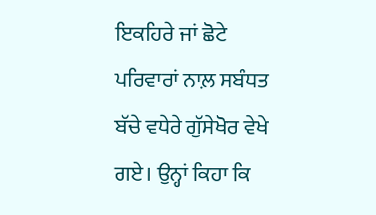ਇਕਹਿਰੇ ਜਾਂ ਛੋਟੇ ਪਰਿਵਾਰਾਂ ਨਾਲ਼ ਸਬੰਧਤ ਬੱਚੇ ਵਧੇਰੇ ਗੁੱਸੇਖੋਰ ਵੇਖੇ ਗਏ। ਉਨ੍ਹਾਂ ਕਿਹਾ ਕਿ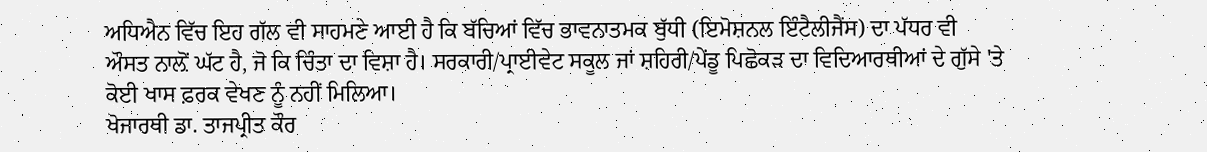ਅਧਿਐਨ ਵਿੱਚ ਇਹ ਗੱਲ ਵੀ ਸਾਹਮਣੇ ਆਈ ਹੈ ਕਿ ਬੱਚਿਆਂ ਵਿੱਚ ਭਾਵਨਾਤਮਕ ਬੁੱਧੀ (ਇਮੋਸ਼ਨਲ ਇੰਟੈਲੀਜੈਂਸ) ਦਾ ਪੱਧਰ ਵੀ ਔਸਤ ਨਾਲ਼ੋਂ ਘੱਟ ਹੈ, ਜੋ ਕਿ ਚਿੰਤਾ ਦਾ ਵਿਸ਼ਾ ਹੈ। ਸਰਕਾਰੀ/ਪ੍ਰਾਈਵੇਟ ਸਕੂਲ ਜਾਂ ਸ਼ਹਿਰੀ/ਪੇਂਡੂ ਪਿਛੋਕੜ ਦਾ ਵਿਦਿਆਰਥੀਆਂ ਦੇ ਗੁੱਸੇ 'ਤੇ ਕੋਈ ਖਾਸ ਫ਼ਰਕ ਵੇਖਣ ਨੂੰ ਨਹੀਂ ਮਿਲਿਆ।
ਖੋਜਾਰਥੀ ਡਾ. ਤਾਜਪ੍ਰੀਤ ਕੌਰ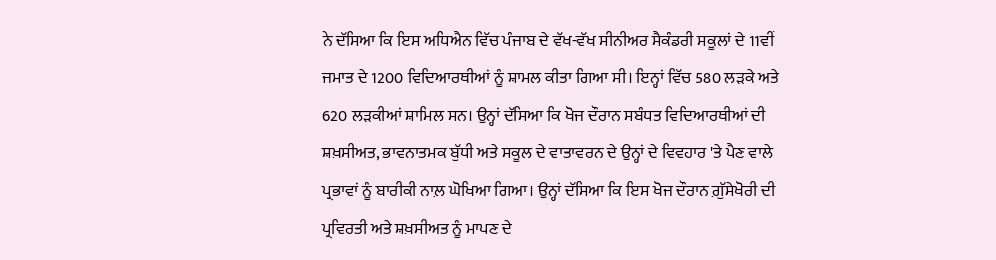ਨੇ ਦੱਸਿਆ ਕਿ ਇਸ ਅਧਿਐਨ ਵਿੱਚ ਪੰਜਾਬ ਦੇ ਵੱਖ-ਵੱਖ ਸੀਨੀਅਰ ਸੈਕੰਡਰੀ ਸਕੂਲਾਂ ਦੇ 11ਵੀਂ ਜਮਾਤ ਦੇ 1200 ਵਿਦਿਆਰਥੀਆਂ ਨੂੰ ਸ਼ਾਮਲ ਕੀਤਾ ਗਿਆ ਸੀ। ਇਨ੍ਹਾਂ ਵਿੱਚ 580 ਲੜਕੇ ਅਤੇ 620 ਲੜਕੀਆਂ ਸ਼ਾਮਿਲ ਸਨ। ਉਨ੍ਹਾਂ ਦੱਸਿਆ ਕਿ ਖੋਜ ਦੌਰਾਨ ਸਬੰਧਤ ਵਿਦਿਆਰਥੀਆਂ ਦੀ ਸ਼ਖ਼ਸੀਅਤ, ਭਾਵਨਾਤਮਕ ਬੁੱਧੀ ਅਤੇ ਸਕੂਲ ਦੇ ਵਾਤਾਵਰਨ ਦੇ ਉਨ੍ਹਾਂ ਦੇ ਵਿਵਹਾਰ 'ਤੇ ਪੈਣ ਵਾਲੇ ਪ੍ਰਭਾਵਾਂ ਨੂੰ ਬਾਰੀਕੀ ਨਾਲ਼ ਘੋਖਿਆ ਗਿਆ। ਉਨ੍ਹਾਂ ਦੱਸਿਆ ਕਿ ਇਸ ਖੋਜ ਦੌਰਾਨ ਗ਼ੁੱਸੇਖੋਰੀ ਦੀ ਪ੍ਰਵਿਰਤੀ ਅਤੇ ਸ਼ਖ਼ਸੀਅਤ ਨੂੰ ਮਾਪਣ ਦੇ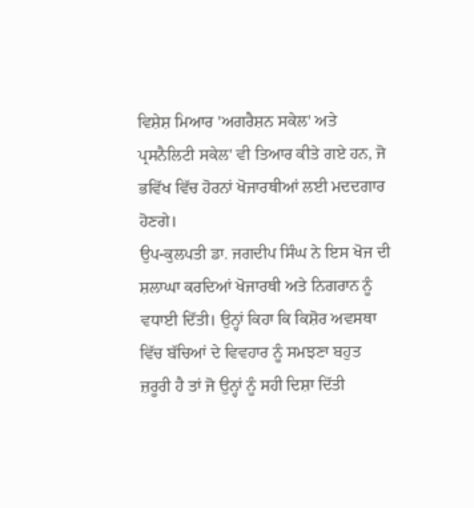ਵਿਸ਼ੇਸ਼ ਮਿਆਰ 'ਅਗਰੈਸ਼ਨ ਸਕੇਲ' ਅਤੇ ਪ੍ਰਸਨੈਲਿਟੀ ਸਕੇਲ' ਵੀ ਤਿਆਰ ਕੀਤੇ ਗਏ ਹਨ, ਜੋ ਭਵਿੱਖ ਵਿੱਚ ਹੋਰਨਾਂ ਖੋਜਾਰਥੀਆਂ ਲਈ ਮਦਦਗਾਰ ਹੋਣਗੇ।
ਉਪ-ਕੁਲਪਤੀ ਡਾ. ਜਗਦੀਪ ਸਿੰਘ ਨੇ ਇਸ ਖੋਜ ਦੀ ਸ਼ਲਾਘਾ ਕਰਦਿਆਂ ਖੋਜਾਰਥੀ ਅਤੇ ਨਿਗਰਾਨ ਨੂੰ ਵਧਾਈ ਦਿੱਤੀ। ਉਨ੍ਹਾਂ ਕਿਹਾ ਕਿ ਕਿਸ਼ੋਰ ਅਵਸਥਾ ਵਿੱਚ ਬੱਚਿਆਂ ਦੇ ਵਿਵਹਾਰ ਨੂੰ ਸਮਝਣਾ ਬਹੁਤ ਜ਼ਰੂਰੀ ਹੈ ਤਾਂ ਜੋ ਉਨ੍ਹਾਂ ਨੂੰ ਸਹੀ ਦਿਸ਼ਾ ਦਿੱਤੀ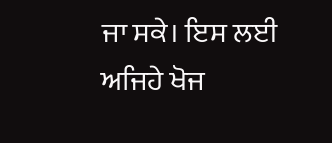ਜਾ ਸਕੇ। ਇਸ ਲਈ ਅਜਿਹੇ ਖੋਜ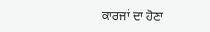ਕਾਰਜਾਂ ਦਾ ਹੋਣਾ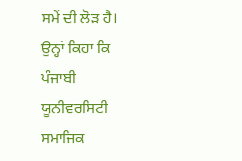ਸਮੇਂ ਦੀ ਲੋੜ ਹੈ। ਉਨ੍ਹਾਂ ਕਿਹਾ ਕਿ ਪੰਜਾਬੀ ਯੂਨੀਵਰਸਿਟੀ ਸਮਾਜਿਕ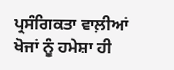ਪ੍ਰਸੰਗਿਕਤਾ ਵਾਲ਼ੀਆਂ ਖੋਜਾਂ ਨੂੰ ਹਮੇਸ਼ਾ ਹੀ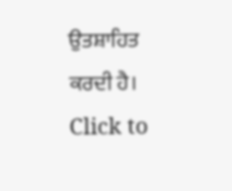ਉਤਸ਼ਾਹਿਤ ਕਰਦੀ ਹੈ।
Click to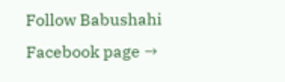Follow Babushahi Facebook page →